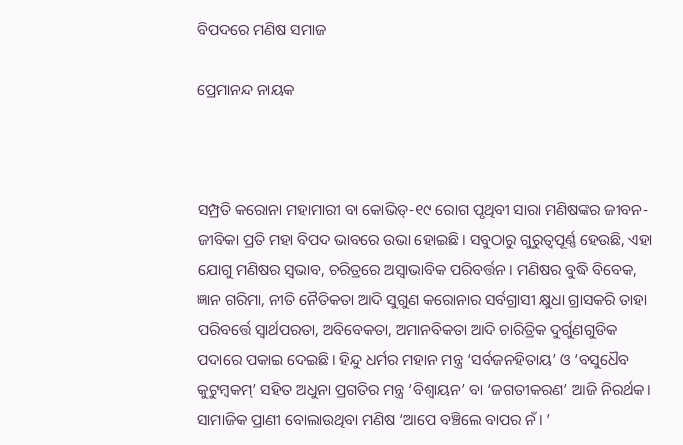ବିପଦରେ ମଣିଷ ସମାଜ

ପ୍ରେମାନନ୍ଦ ନାୟକ



ସମ୍ପ୍ରତି କରୋନା ମହାମାରୀ ବା କୋଭିଡ୍‌-୧୯ ରୋଗ ପୃଥିବୀ ସାରା ମଣିଷଙ୍କର ଜୀବନ-ଜୀବିକା ପ୍ରତି ମହା ବିପଦ ଭାବରେ ଉଭା ହୋଇଛି। ସବୁଠାରୁ ଗୁରୁତ୍ୱପୂର୍ଣ୍ଣ ହେଉଛି, ଏହା ଯୋଗୁ ମଣିଷର ସ୍ବଭାବ, ଚରିତ୍ରରେ ଅସ୍ବାଭାବିକ ପରିବର୍ତ୍ତନ। ମଣିଷର ବୁଦ୍ଧି ବିବେକ, ଜ୍ଞାନ ଗରିମା, ନୀତି ନୈତିକତା ଆଦି ସୁଗୁଣ କରୋନାର ସର୍ବଗ୍ରାସୀ କ୍ଷୁଧା ଗ୍ରାସକରି ତାହା ପରିବର୍ତ୍ତେ ସ୍ବାର୍ଥପରତା, ଅବିବେକତା, ଅମାନବିକତା ଆଦି ଚାରିତ୍ରିକ ଦୁର୍ଗୁଣଗୁଡିକ ପଦାରେ ପକାଇ ଦେଇଛି। ହିନ୍ଦୁ ଧର୍ମର ମହାନ ମନ୍ତ୍ର ‘ସର୍ବଜନହିତାୟ’ ଓ ‘ବସୁଧୈବ କୁଟୁମ୍ବକମ୍‌’ ସହିତ ଅଧୁନା ପ୍ରଗତିର ମନ୍ତ୍ର ‘ବିଶ୍ୱାୟନ’ ବା ‘ଜଗତୀକରଣ’ ଆଜି ନିରର୍ଥକ। ସାମାଜିକ ପ୍ରାଣୀ ବୋଲାଉଥିବା ମଣିଷ ‘ଆପେ ବଞ୍ଚିଲେ ବାପର ନଁ। ’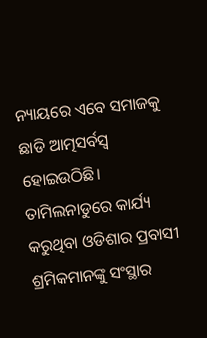ନ୍ୟାୟରେ ଏବେ ସମାଜକୁ ଛାଡି ଆତ୍ମସର୍ବସ୍ବ ହୋଇଉଠିଛି।
ତାମିଲନାଡୁରେ କାର୍ଯ୍ୟ କରୁଥିବା ଓଡିଶାର ପ୍ରବାସୀ ଶ୍ରମିକମାନଙ୍କୁ ସଂସ୍ଥାର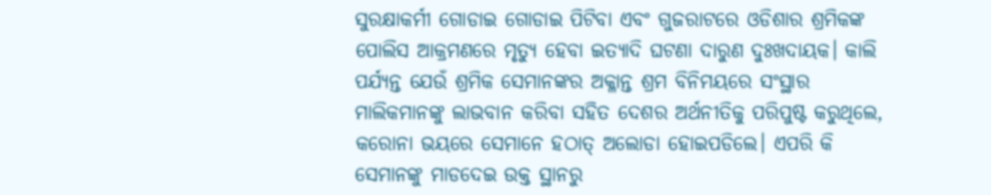ସୁରକ୍ଷାକର୍ମୀ ଗୋଡାଇ ଗୋଡାଇ ପିଟିବା ଏବଂ ଗୁଜରାଟରେ ଓଡିଶାର ଶ୍ରମିକଙ୍କ ପୋଲିସ ଆକ୍ରମଣରେ ମୃତ୍ୟୁ ହେବା ଇତ୍ୟାଦି ଘଟଣା ଦାରୁଣ ଦୁଃଖଦାୟକ। କାଲି ପର୍ଯ୍ୟନ୍ତ ଯେଉଁ ଶ୍ରମିକ ସେମାନଙ୍କର ଅକ୍ଳାନ୍ତ ଶ୍ରମ ବିନିମୟରେ ସଂସ୍ଥାର ମାଲିକମାନଙ୍କୁ ଲାଭବାନ କରିବା ସହିତ ଦେଶର ଅର୍ଥନୀତିକୁ ପରିପୁଷ୍ଟ କରୁଥିଲେ, କରୋନା ଭୟରେ ସେମାନେ ହଠାତ୍‌ ଅଲୋଡା ହୋଇପଡିଲେ। ଏପରି କି ସେମାନଙ୍କୁ ମାଡଦେଇ ଉକ୍ତ ସ୍ଥାନରୁ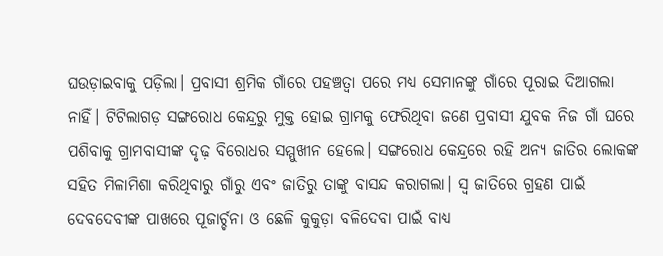ଘଉଡ଼ାଇବାକୁ ପଡ଼ିଲା। ପ୍ରବାସୀ ଶ୍ରମିକ ଗାଁରେ ପହଞ୍ଚତ୍ବା ପରେ ମଧ୍ୟ ସେମାନଙ୍କୁ ଗାଁରେ ପୂରାଇ ଦିଆଗଲା ନାହିଁ। ଟିଟିଲାଗଡ଼ ସଙ୍ଗରୋଧ କେନ୍ଦ୍ରରୁ ମୁକ୍ତ ହୋଇ ଗ୍ରାମକୁ ଫେରିଥିବା ଜଣେ ପ୍ରବାସୀ ଯୁବକ ନିଜ ଗାଁ ଘରେ ପଶିବାକୁ ଗ୍ରାମବାସୀଙ୍କ ଦୃଢ଼ ବିରୋଧର ସମ୍ମୁଖୀନ ହେଲେ। ସଙ୍ଗରୋଧ କେନ୍ଦ୍ରରେ ରହି ଅନ୍ୟ ଜାତିର ଲୋକଙ୍କ ସହିତ ମିଳାମିଶା କରିଥିବାରୁ ଗାଁରୁ ଏବଂ ଜାତିରୁ ତାଙ୍କୁ ବାସନ୍ଦ କରାଗଲା। ସ୍ବ ଜାତିରେ ଗ୍ରହଣ ପାଇଁ ଦେବଦେବୀଙ୍କ ପାଖରେ ପୂଜାର୍ଚ୍ଚନା ଓ ଛେଳି କୁକୁଡ଼ା ବଳିଦେବା ପାଇଁ ବାଧ୍ୟ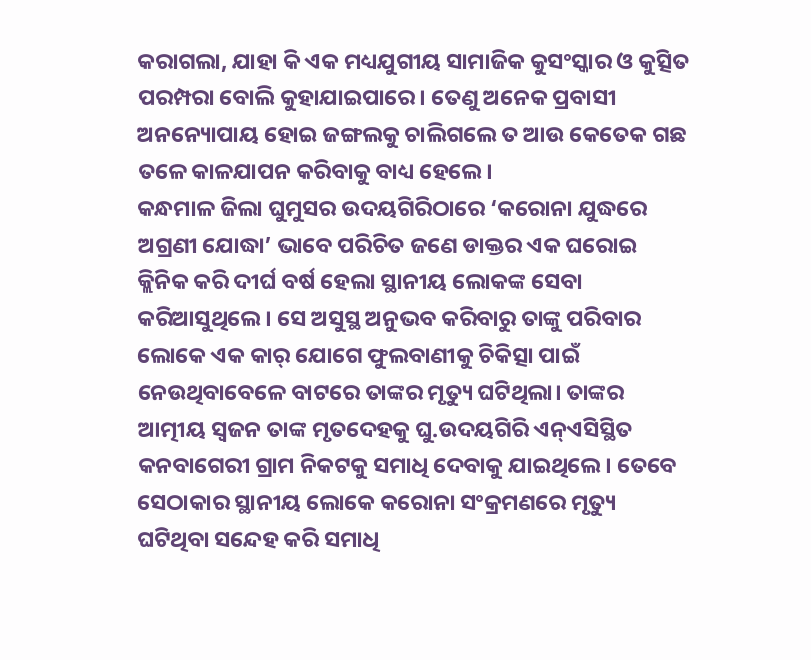କରାଗଲା, ଯାହା କି ଏକ ମଧ୍ୟଯୁଗୀୟ ସାମାଜିକ କୁସଂସ୍କାର ଓ କୁତ୍ସିତ ପରମ୍ପରା ବୋଲି କୁହାଯାଇପାରେ। ତେଣୁ ଅନେକ ପ୍ରବାସୀ ଅନନ୍ୟୋପାୟ ହୋଇ ଜଙ୍ଗଲକୁ ଚାଲିଗଲେ ତ ଆଉ କେତେକ ଗଛ ତଳେ କାଳଯାପନ କରିବାକୁ ବାଧ୍ୟ ହେଲେ।
କନ୍ଧମାଳ ଜିଲା ଘୁମୁସର ଉଦୟଗିରିଠାରେ ‘କରୋନା ଯୁଦ୍ଧରେ ଅଗ୍ରଣୀ ଯୋଦ୍ଧା’ ଭାବେ ପରିଚିତ ଜଣେ ଡାକ୍ତର ଏକ ଘରୋଇ କ୍ଲିନିକ କରି ଦୀର୍ଘ ବର୍ଷ ହେଲା ସ୍ଥାନୀୟ ଲୋକଙ୍କ ସେବା କରିଆସୁଥିଲେ। ସେ ଅସୁସ୍ଥ ଅନୁଭବ କରିବାରୁ ତାଙ୍କୁ ପରିବାର ଲୋକେ ଏକ କାର୍‌ ଯୋଗେ ଫୁଲବାଣୀକୁ ଚିକିତ୍ସା ପାଇଁ ନେଉଥିବାବେଳେ ବାଟରେ ତାଙ୍କର ମୃତ୍ୟୁ ଘଟିଥିଲା। ତାଙ୍କର ଆତ୍ମୀୟ ସ୍ବଜନ ତାଙ୍କ ମୃତଦେହକୁ ଘୁ.ଉଦୟଗିରି ଏନ୍‌ଏସିସ୍ଥିତ କନବାଗେରୀ ଗ୍ରାମ ନିକଟକୁ ସମାଧି ଦେବାକୁ ଯାଇଥିଲେ। ତେବେ ସେଠାକାର ସ୍ଥାନୀୟ ଲୋକେ କରୋନା ସଂକ୍ରମଣରେ ମୃତ୍ୟୁ ଘଟିଥିବା ସନ୍ଦେହ କରି ସମାଧି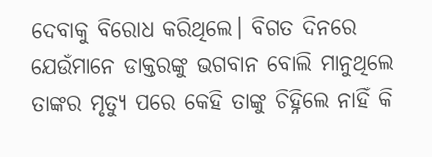ଦେବାକୁ ବିରୋଧ କରିଥିଲେ। ବିଗତ ଦିନରେ ଯେଉଁମାନେ ଡାକ୍ତରଙ୍କୁ ଭଗବାନ ବୋଲି ମାନୁଥିଲେ ତାଙ୍କର ମୃତ୍ୟୁ ପରେ କେହି ତାଙ୍କୁ ଚିହ୍ନିଲେ ନାହିଁ କି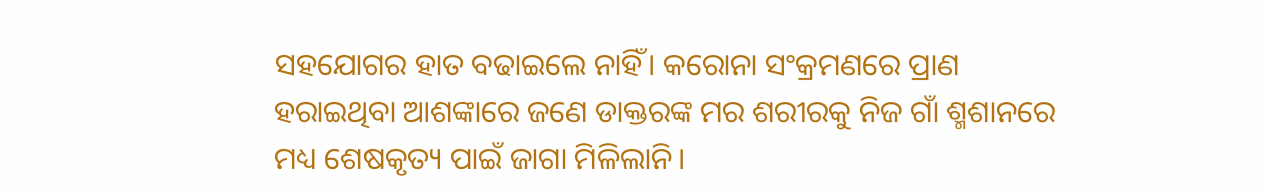ସହଯୋଗର ହାତ ବଢାଇଲେ ନାହିଁ। କରୋନା ସଂକ୍ରମଣରେ ପ୍ରାଣ ହରାଇଥିବା ଆଶଙ୍କାରେ ଜଣେ ଡାକ୍ତରଙ୍କ ମର ଶରୀରକୁ ନିଜ ଗାଁ ଶ୍ମଶାନରେ ମଧ୍ୟ ଶେଷକୃତ୍ୟ ପାଇଁ ଜାଗା ମିଳିଲାନି।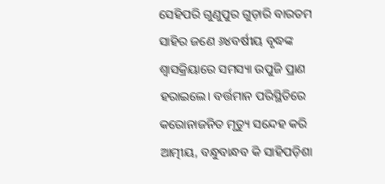ସେହିପରି ଗୁଣୁପୁର ଗୁଡ଼ାରି ବାରତମ ସାହିର ଜଣେ ୬୪ବର୍ଷୀୟ ବୃଦ୍ଧଙ୍କ ଶ୍ୱାସକ୍ରିୟାରେ ସମସ୍ୟା ଉପୁଜି ପ୍ରାଣ ହରାଇଲେ। ବର୍ତ୍ତମାନ ପରିସ୍ଥିତିରେ କରୋନାଜନିତ ମୃତ୍ୟୁ ସନ୍ଦେହ କରି ଆତ୍ମୀୟ, ବନ୍ଧୁବାନ୍ଧବ କି ସାହିପଡ଼ିଶା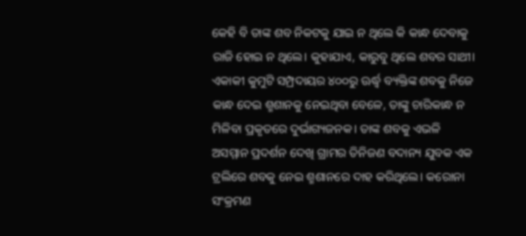କେହି ବି ତାଙ୍କ ଶବ ନିକଟକୁ ଯାଇ ନ ଥିଲେ କି କାନ୍ଧ ଦେବାକୁ ରାଜି ହୋଇ ନ ଥିଲେ। କୁହାଯାଏ, କାରୁବୁ ଥିଲେ ଶବର ସାଥୀ। ଏକାକୀ କୁମୁଟି ସମ୍ପ୍ରଦାୟର ୪୦୦ରୁ ଊର୍ଦ୍ଧ୍ୱ ବ୍ୟକ୍ତିଙ୍କ ଶବକୁ ନିଜେ କାନ୍ଧ ଦେଇ ଶ୍ମଶାନକୁ ନେଇଥିବା ବେଳେ, ତାଙ୍କୁ ଚାରିକାନ୍ଧ ନ ମିଳିବା ପ୍ରକୃତରେ ଦୁର୍ଭାଗ୍ୟଜନକ। ତାଙ୍କ ଶବକୁ ଏଭଳି ଅସମ୍ମାନ ପ୍ରଦର୍ଶନ ଦେଖି ଗ୍ରାମର ତିନିଜଣ ବଦାନ୍ୟ ଯୁବକ ଏକ ଟ୍ରଲିରେ ଶବକୁ ନେଇ ଶ୍ମଶାନରେ ଦାହ କରିଥିଲେ। କରୋନା ସଂକ୍ରମଣ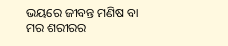ଭୟରେ ଜୀବନ୍ତ ମଣିଷ ବା ମର ଶରୀରର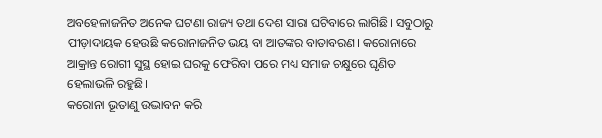ଅବହେଳାଜନିତ ଅନେକ ଘଟଣା ରାଜ୍ୟ ତଥା ଦେଶ ସାରା ଘଟିବାରେ ଲାଗିଛି। ସବୁଠାରୁ ପୀଡ଼ାଦାୟକ ହେଉଛି କରୋନାଜନିତ ଭୟ ବା ଆତଙ୍କର ବାତାବରଣ। କରୋନାରେ ଆକ୍ରାନ୍ତ ରୋଗୀ ସୁସ୍ଥ ହୋଇ ଘରକୁ ଫେରିବା ପରେ ମଧ୍ୟ ସମାଜ ଚକ୍ଷୁରେ ଘୃଣିତ ହେଲାଭଳି ରହୁଛି।
କରୋନା ଭୂତାଣୁ ଉଦ୍ଭାବନ କରି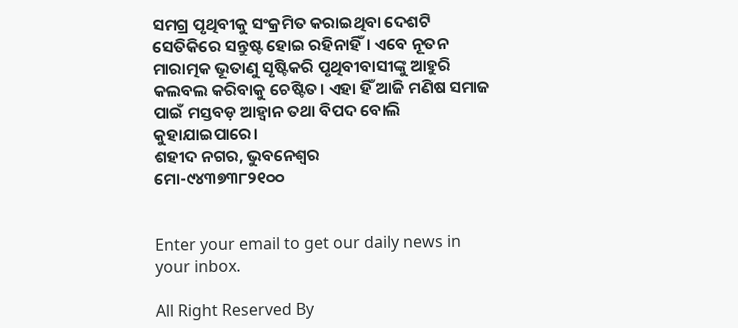ସମଗ୍ର ପୃଥିବୀକୁ ସଂକ୍ରମିତ କରାଇଥିବା ଦେଶଟି ସେତିକିରେ ସନ୍ତୁଷ୍ଟ ହୋଇ ରହିନାହିଁ। ଏବେ ନୂତନ ମାରାତ୍ମକ ଭୂତାଣୁ ସୃଷ୍ଟିକରି ପୃଥିବୀବାସୀଙ୍କୁ ଆହୁରି କଲବଲ କରିବାକୁ ଚେଷ୍ଟିତ। ଏହା ହିଁ ଆଜି ମଣିଷ ସମାଜ ପାଇଁ ମସ୍ତବଡ଼ ଆହ୍ବାନ ତଥା ବିପଦ ବୋଲି କୁହାଯାଇପାରେ।
ଶହୀଦ ନଗର, ଭୁବନେଶ୍ୱର
ମୋ-୯୪୩୭୩୮୨୧୦୦


Enter your email to get our daily news in your inbox.

All Right Reserved By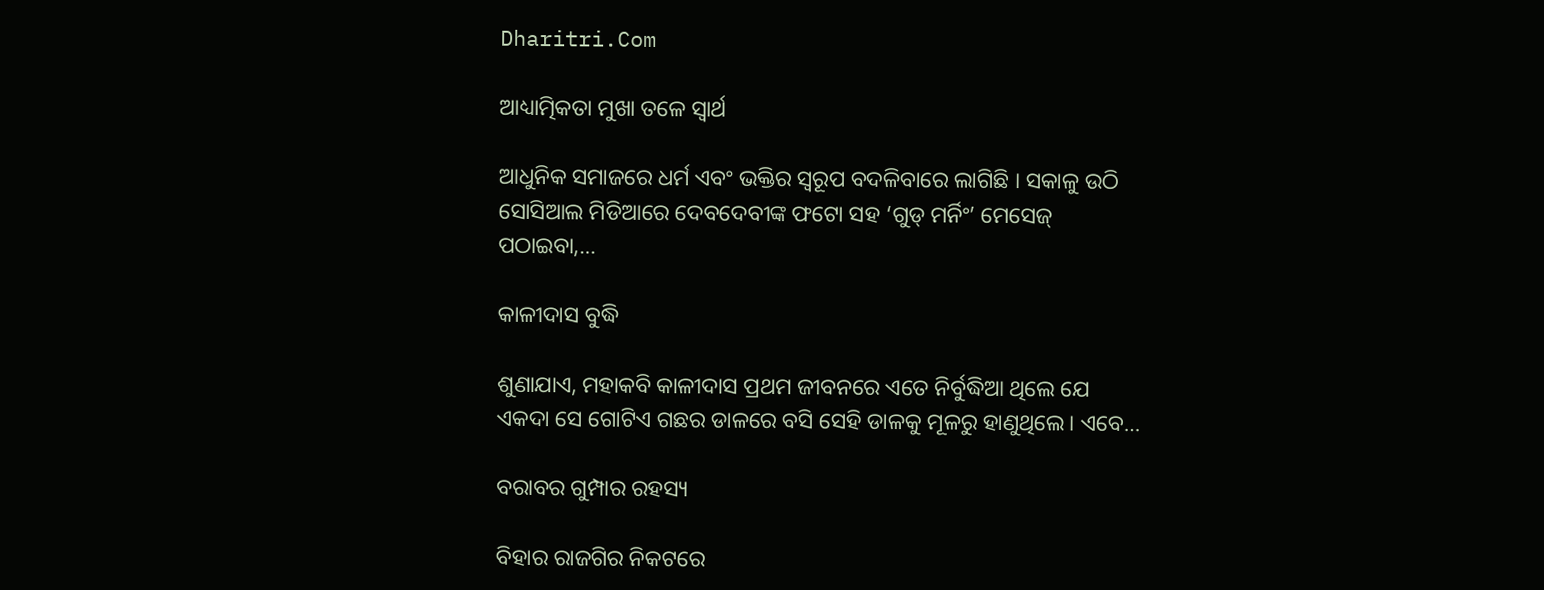Dharitri.Com

ଆଧ୍ୟାତ୍ମିକତା ମୁଖା ତଳେ ସ୍ବାର୍ଥ

ଆଧୁନିକ ସମାଜରେ ଧର୍ମ ଏବଂ ଭକ୍ତିର ସ୍ବରୂପ ବଦଳିବାରେ ଲାଗିଛି । ସକାଳୁ ଉଠି ସୋସିଆଲ ମିଡିଆରେ ଦେବଦେବୀଙ୍କ ଫଟୋ ସହ ‘ଗୁଡ୍‌ ମର୍ନିଂ’ ମେସେଜ୍‌ ପଠାଇବା,…

କାଳୀଦାସ ବୁଦ୍ଧି

ଶୁଣାଯାଏ, ମହାକବି କାଳୀଦାସ ପ୍ରଥମ ଜୀବନରେ ଏତେ ନିର୍ବୁଦ୍ଧିଆ ଥିଲେ ଯେ ଏକଦା ସେ ଗୋଟିଏ ଗଛର ଡାଳରେ ବସି ସେହି ଡାଳକୁ ମୂଳରୁ ହାଣୁଥିଲେ। ଏବେ…

ବରାବର ଗୁମ୍ପାର ରହସ୍ୟ

ବିହାର ରାଜଗିର ନିକଟରେ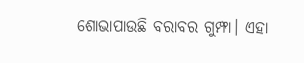ଶୋଭାପାଉଛି ବରାବର ଗୁମ୍ଫା। ଏହା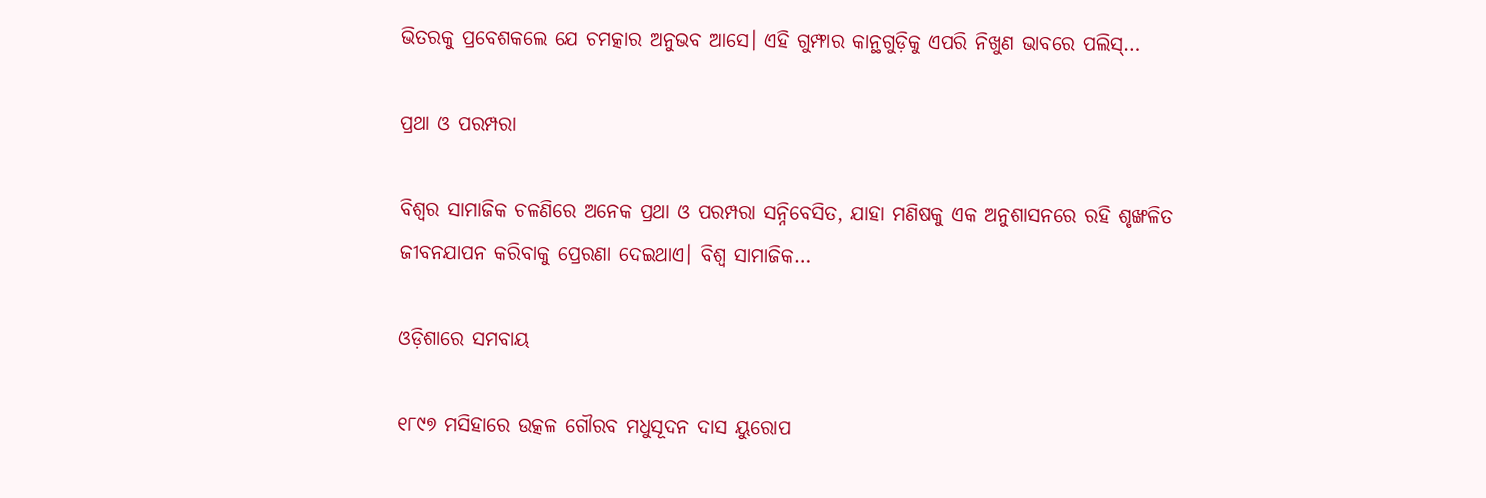ଭିତରକୁ ପ୍ରବେଶକଲେ ଯେ ଚମତ୍କାର ଅନୁଭବ ଆସେ। ଏହି ଗୁମ୍ଫାର କାନ୍ଥଗୁଡ଼ିକୁ ଏପରି ନିଖୁଣ ଭାବରେ ପଲିସ୍‌…

ପ୍ରଥା ଓ ପରମ୍ପରା

ବିଶ୍ୱର ସାମାଜିକ ଚଳଣିରେ ଅନେକ ପ୍ରଥା ଓ ପରମ୍ପରା ସନ୍ନିବେସିତ, ଯାହା ମଣିଷକୁ ଏକ ଅନୁଶାସନରେ ରହି ଶୃଙ୍ଖଳିତ ଜୀବନଯାପନ କରିବାକୁ ପ୍ରେରଣା ଦେଇଥାଏ। ବିଶ୍ୱ ସାମାଜିକ…

ଓଡ଼ିଶାରେ ସମବାୟ

୧୮୯୭ ମସିହାରେ ଉତ୍କଳ ଗୌରବ ମଧୁସୂଦନ ଦାସ ୟୁରୋପ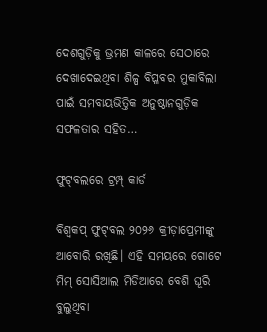ଦେଶଗୁଡ଼ିକୁ ଭ୍ରମଣ କାଳରେ ସେଠାରେ ଦେଖାଦେଇଥିବା ଶିଳ୍ପ ବିପ୍ଳବର ମୁକାବିଲା ପାଇଁ ସମବାୟଭିତ୍ତିକ ଅନୁଷ୍ଠାନଗୁଡ଼ିକ ସଫଳତାର ସହିତ…

ଫୁଟ୍‌ବଲରେ ଟ୍ରମ୍ପ୍‌ କାର୍ଡ

ବିଶ୍ୱକପ୍‌ ଫୁଟ୍‌ବଲ ୨୦୨୬ କ୍ରୀଡ଼ାପ୍ରେମୀଙ୍କୁ ଆବୋରି ରଖିଛି। ଏହି ସମୟରେ ଗୋଟେ ମିମ୍‌ ସୋସିଆଲ ମିଡିଆରେ ବେଶି ଘୂରି ବୁଲୁଥିବା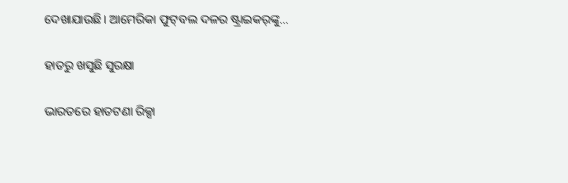ଦେଖାଯାଉଛି। ଆମେରିକା ଫୁଟ୍‌ବଲ ଦଳର ଷ୍ଟ୍ରାଇକର୍‌ଙ୍କୁ…

ହାତରୁ ଖସୁଛି ସୁରକ୍ଷା

ଭାରତରେ ହାତଟଣା ରିକ୍ସା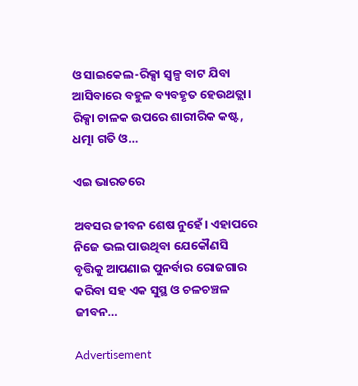ଓ ସାଇକେଲ-ରିକ୍ସା ସ୍ବଳ୍ପ ବାଟ ଯିବା ଆସିବାରେ ବହୁଳ ବ୍ୟବହୃତ ହେଉଥତ୍ଲା। ରିକ୍ସା ଚାଳକ ଉପରେ ଶାରୀରିକ କଷ୍ଟ, ଧତ୍ମା ଗତି ଓ…

ଏଇ ଭାରତରେ

ଅବସର ଜୀବନ ଶେଷ ନୁହେଁ। ଏହାପରେ ନିଜେ ଭଲ ପାଉଥିବା ଯେକୌଣସି ବୃତ୍ତିକୁ ଆପଣାଇ ପୁନର୍ବାର ରୋଜଗାର କରିବା ସହ ଏକ ସୁସ୍ଥ ଓ ଚଳଚଞ୍ଚଳ ଜୀବନ…

Advertisement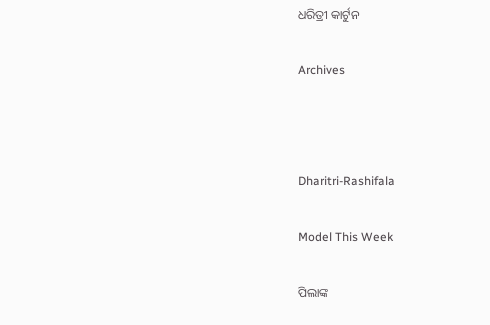ଧରିତ୍ରୀ କାର୍ଟୁନ

Archives



Dharitri-Rashifala

Model This Week

ପିଲାଙ୍କ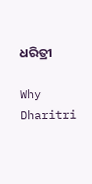ଧରିତ୍ରୀ

Why Dharitri